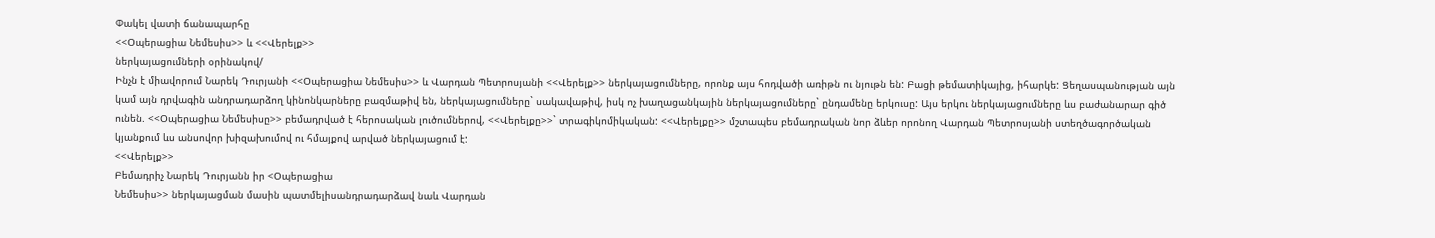Փակել վատի ճանապարհը
<<Օպերացիա Նեմեսիս>> և <<Վերելք>>
ներկայացումների օրինակով/
Ինչն է միավորում Նարեկ Դուրյանի <<Օպերացիա Նեմեսիս>> և Վարդան Պետրոսյանի <<Վերելք>> ներկայացումները, որոնք այս հոդվածի առիթն ու նյութն են: Բացի թեմատիկայից, իհարկե: Ցեղասպանության այն կամ այն դրվագին անդրադարձող կինոնկարները բազմաթիվ են, ներկայացումները` սակավաթիվ, իսկ ոչ խաղացանկային ներկայացումները` ընդամենը երկուսը: Այս երկու ներկայացումները ևս բաժանարար գիծ ունեն. <<Օպերացիա Նեմեսիսը>> բեմադրված է հերոսական լուծումներով, <<Վերելքը>>` տրագիկոմիկական: <<Վերելքը>> մշտապես բեմադրական նոր ձևեր որոնող Վարդան Պետրոսյանի ստեղծագործական կյանքում ևս անսովոր խիզախումով ու հմայքով արված ներկայացում է:
<<Վերելք>>
Բեմադրիչ Նարեկ Դուրյանն իր <Օպերացիա
Նեմեսիս>> ներկայացման մասին պատմելիսանդրադարձավ նաև Վարդան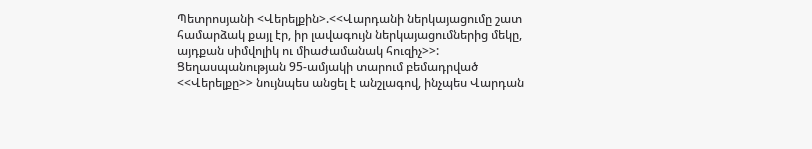Պետրոսյանի <Վերելքին>.<<Վարդանի ներկայացումը շատ համարձակ քայլ էր, իր լավագույն ներկայացումներից մեկը, այդքան սիմվոլիկ ու միաժամանակ հուզիչ>>:
Ցեղասպանության 95-ամյակի տարում բեմադրված <<Վերելքը>> նույնպես անցել է անշլագով, ինչպես Վարդան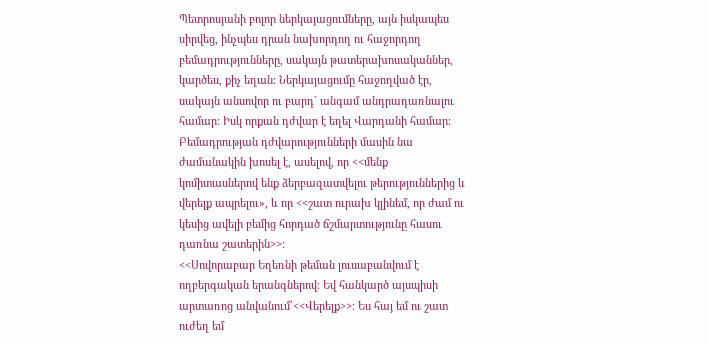Պետրոսյանի բոլոր ներկայացումները, այն իսկապես սիրվեց, ինչպես դրան նախորդող ու հաջորդող բեմադրությունները, սակայն թատերախոսականներ, կարծես, քիչ եղան: Ներկայացումը հաջողված էր, սակայն անսովոր ու բարդ` անգամ անդրադառնալու համար: Իսկ որքան դժվար է եղել Վարդանի համար: Բեմադրության դժվարությունների մասին նա ժամանակին խոսել է, ասելով, որ <<մենք կոմիտասներով ենք ձերբազատվելու թերություններից և վերելք ապրելու», և որ <<շատ ուրախ կլինեմ, որ ժամ ու կեսից ավելի բեմից հորդած ճշմարտությունը հասու դառնա շատերին>>:
<<Սովորաբար Եղեռնի թեման լուսաբանվում է ողբերգական երանգներով։ Եվ հանկարծ այսպիսի արտառոց անվանում՝<<Վերելք>>։ Ես հայ եմ ու շատ ուժեղ եմ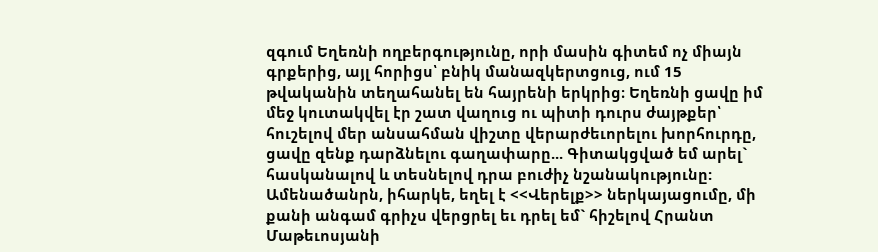զգում Եղեռնի ողբերգությունը, որի մասին գիտեմ ոչ միայն գրքերից, այլ հորիցս՝ բնիկ մանազկերտցուց, ում 15 թվականին տեղահանել են հայրենի երկրից։ Եղեռնի ցավը իմ մեջ կուտակվել էր շատ վաղուց ու պիտի դուրս ժայթքեր՝ հուշելով մեր անսահման վիշտը վերարժեւորելու խորհուրդը, ցավը զենք դարձնելու գաղափարը... Գիտակցված եմ արել` հասկանալով և տեսնելով դրա բուժիչ նշանակությունը: Ամենածանրն, իհարկե, եղել է <<Վերելք>> ներկայացումը, մի քանի անգամ գրիչս վերցրել եւ դրել եմ` հիշելով Հրանտ Մաթեւոսյանի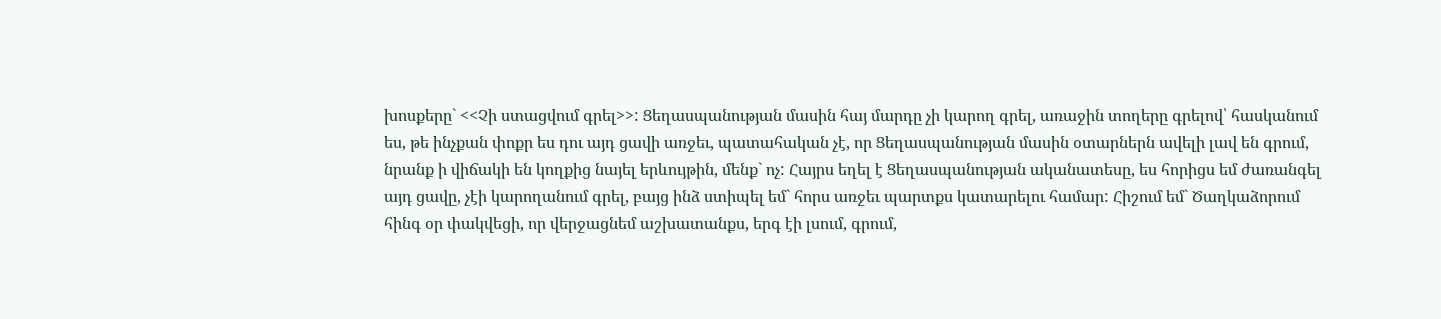խոսքերը` <<Չի ստացվում գրել>>: Ցեղասպանության մասին հայ մարդը չի կարող գրել, առաջին տողերը գրելով՝ հասկանում ես, թե ինչքան փոքր ես դու այդ ցավի առջեւ, պատահական չէ, որ Ցեղասպանության մասին օտարներն ավելի լավ են գրում, նրանք ի վիճակի են կողքից նայել երևույթին, մենք` ոչ: Հայրս եղել է Ցեղասպանության ականատեսը, ես հորիցս եմ ժառանգել այդ ցավը, չէի կարողանում գրել, բայց ինձ ստիպել եմ` հորս առջեւ պարտքս կատարելու համար: Հիշում եմ` Ծաղկաձորում հինգ օր փակվեցի, որ վերջացնեմ աշխատանքս, երգ էի լսում, գրում,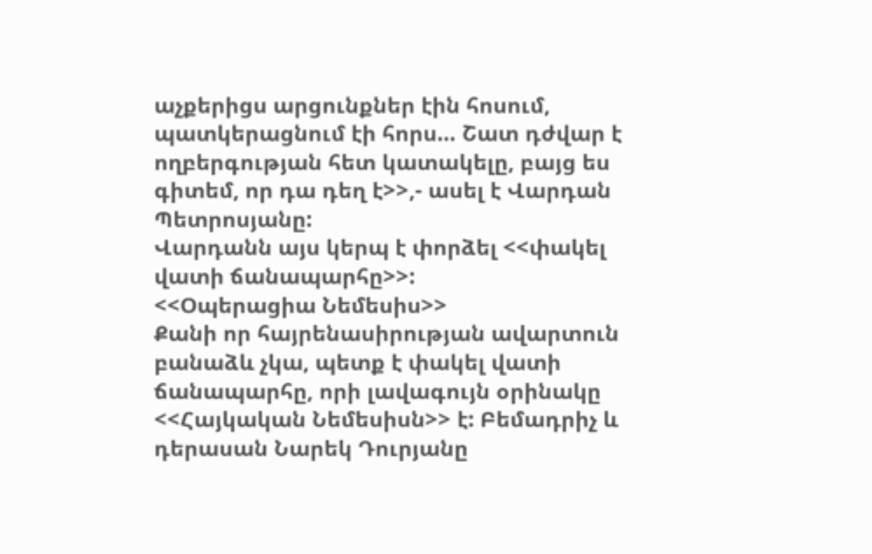աչքերիցս արցունքներ էին հոսում, պատկերացնում էի հորս… Շատ դժվար է ողբերգության հետ կատակելը, բայց ես գիտեմ, որ դա դեղ է>>,- ասել է Վարդան Պետրոսյանը:
Վարդանն այս կերպ է փորձել <<փակել վատի ճանապարհը>>:
<<Օպերացիա Նեմեսիս>>
Քանի որ հայրենասիրության ավարտուն բանաձև չկա, պետք է փակել վատի ճանապարհը, որի լավագույն օրինակը <<Հայկական Նեմեսիսն>> է: Բեմադրիչ և դերասան Նարեկ Դուրյանը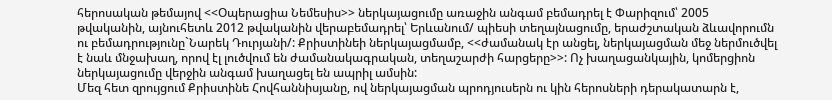հերոսական թեմայով <<Օպերացիա Նեմեսիս>> ներկայացումը առաջին անգամ բեմադրել է Փարիզում՝ 2005 թվականին, այնուհետև 2012 թվականին վերաբեմադրել՝ Երևանում/ պիեսի տեղայնացումը, երաժշտական ձևավորումն ու բեմադրությունը`Նարեկ Դուրյանի/: Քրիստինեի ներկայացմամբ, <<ժամանակ էր անցել, ներկայացման մեջ ներմուծվել է նաև մնջախաղ, որով էլ լուծվում են ժամանակագրական, տեղաշարժի հարցերը>>: Ոչ խաղացանկային, կոմերցիոն ներկայացումը վերջին անգամ խաղացել են ապրիլ ամսին:
Մեզ հետ զրույցում Քրիստինե Հովհաննիսյանը, ով ներկայացման պրոդյուսերն ու կին հերոսների դերակատարն է,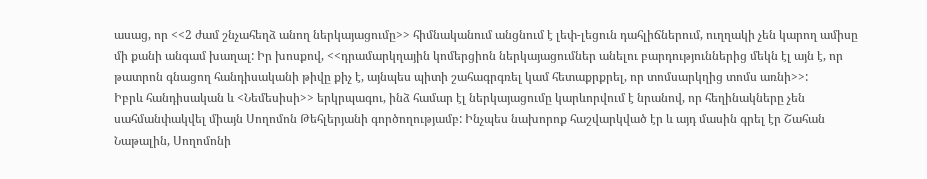ասաց, որ <<2 ժամ շնչահեղձ անող ներկայացումը>> հիմնականում անցնում է լեփ-լեցուն դահլիճներում, ուղղակի չեն կարող ամիսը մի քանի անգամ խաղալ: Իր խոսքով, <<դրամարկղային կոմերցիոն ներկայացումներ անելու բարդություններից մեկն էլ այն է, որ թատրոն գնացող հանդիսականի թիվը քիչ է, այնպես պիտի շահագրգռել կամ հետաքրքրել, որ տոմսարկղից տոմս առնի>>:
Իբրև հանդիսական և <Նեմեսիսի>> երկրպագու, ինձ համար էլ ներկայացումը կարևորվում է նրանով, որ հեղինակները չեն սահմանփակվել միայն Սողոմոն Թեհլերյանի գործողությամբ: Ինչպես նախորոք հաշվարկված էր և այդ մասին գրել էր Շահան Նաթալին, Սողոմոնի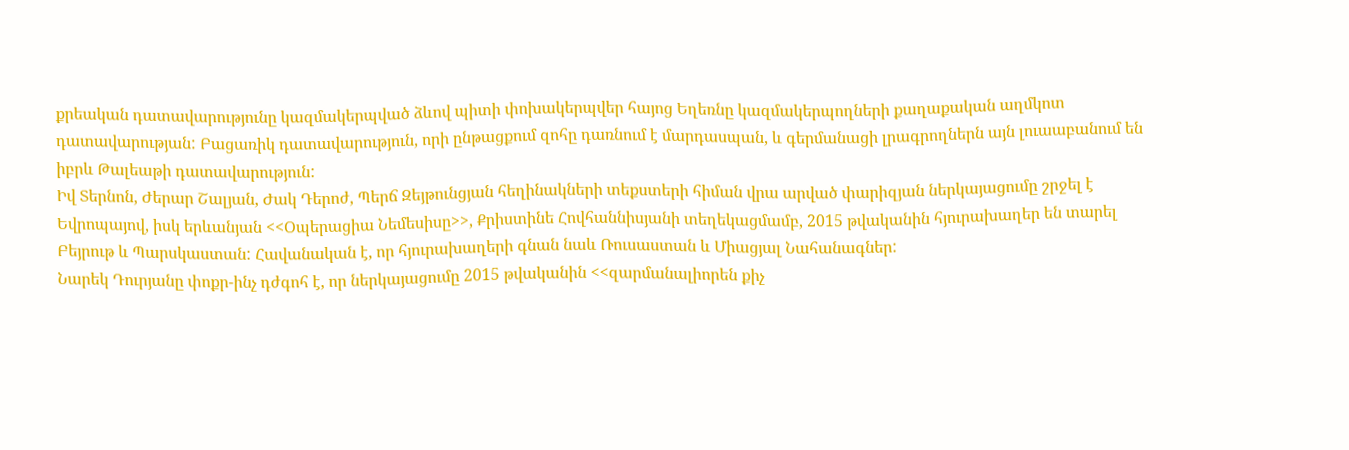քրեական դատավարությունը կազմակերպված ձևով պիտի փոխակերպվեր հայոց Եղեռնը կազմակերպողների քաղաքական աղմկոտ դատավարության: Բացառիկ դատավարություն, որի ընթացքում զոհը դառնում է մարդասպան, և գերմանացի լրագրողներն այն լուաաբանում են իբրև Թալեաթի դատավարություն:
Իվ Տերնոն, Ժերար Շալյան, Ժակ Դերոժ, Պերճ Զեյթունցյան հեղինակների տեքստերի հիման վրա արված փարիզյան ներկայացումը շրջել է Եվրոպայով, իսկ երևանյան <<Օպերացիա Նեմեսիսը>>, Քրիստինե Հովհաննիսյանի տեղեկացմամբ, 2015 թվականին հյուրախաղեր են տարել Բեյրութ և Պարսկաստան: Հավանական է, որ հյուրախաղերի գնան նաև Ռուսաստան և Միացյալ Նահանագներ:
Նարեկ Դուրյանը փոքր-ինչ դժգոհ է, որ ներկայացումը 2015 թվականին <<զարմանալիորեն քիչ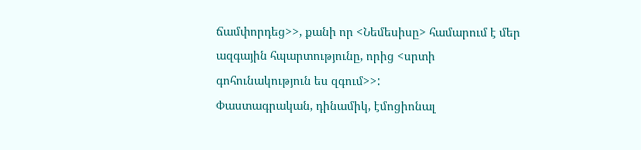ճամփորդեց>>, քանի որ <Նեմեսիսը> համարում է մեր ազգային հպարտությունը, որից <սրտի գոհունակություն ես զգում>>:
Փաստագրական, դինամիկ, էմոցիոնալ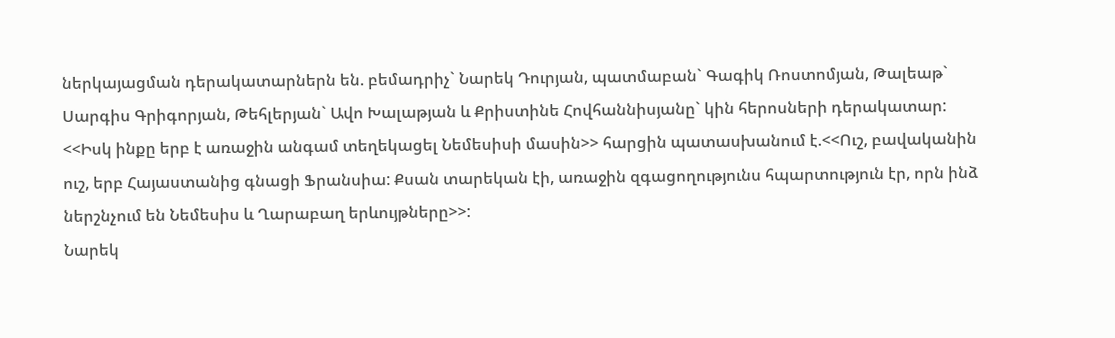ներկայացման դերակատարներն են. բեմադրիչ` Նարեկ Դուրյան, պատմաբան` Գագիկ Ռոստոմյան, Թալեաթ` Սարգիս Գրիգորյան, Թեհլերյան` Ավո Խալաթյան և Քրիստինե Հովհաննիսյանը` կին հերոսների դերակատար:
<<Իսկ ինքը երբ է առաջին անգամ տեղեկացել Նեմեսիսի մասին>> հարցին պատասխանում է.<<Ուշ, բավականին ուշ, երբ Հայաստանից գնացի Ֆրանսիա: Քսան տարեկան էի, առաջին զգացողությունս հպարտություն էր, որն ինձ ներշնչում են Նեմեսիս և Ղարաբաղ երևույթները>>:
Նարեկ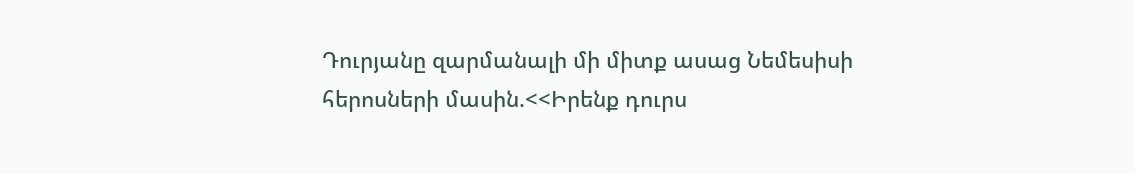Դուրյանը զարմանալի մի միտք ասաց Նեմեսիսի հերոսների մասին.<<Իրենք դուրս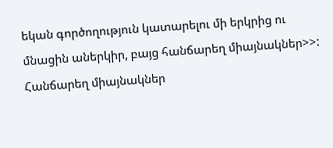եկան գործողություն կատարելու մի երկրից ու մնացին աներկիր, բայց հանճարեղ միայնակներ>>:
Հանճարեղ միայնակներ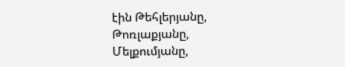էին Թեհլերյանը, Թոռլաքյանը, Մելքումյանը,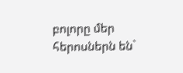բոլորը մեր հերոսներն են`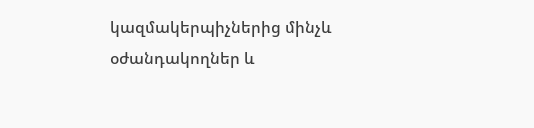կազմակերպիչներից մինչև օժանդակողներ և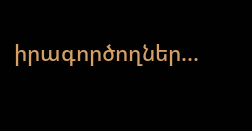իրագործողներ...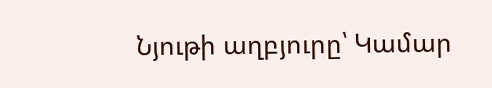Նյութի աղբյուրը՝ Կամար